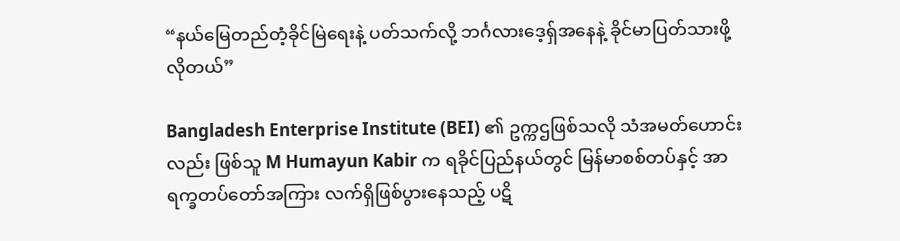“နယ်မြေတည်တံ့ခိုင်မြဲရေးနဲ့ ပတ်သက်လို့ ဘင်္ဂလားဒေ့ရှ်အနေနဲ့ ခိုင်မာပြတ်သားဖို့ လိုတယ်”

Bangladesh Enterprise Institute (BEI) ၏ ဥက္ကဌဖြစ်သလို သံအမတ်ဟောင်းလည်း ဖြစ်သူ M Humayun Kabir က ရခိုင်ပြည်နယ်တွင် မြန်မာစစ်တပ်နှင့် အာရက္ခတပ်တော်အကြား လက်ရှိဖြစ်ပွားနေသည့် ပဋိ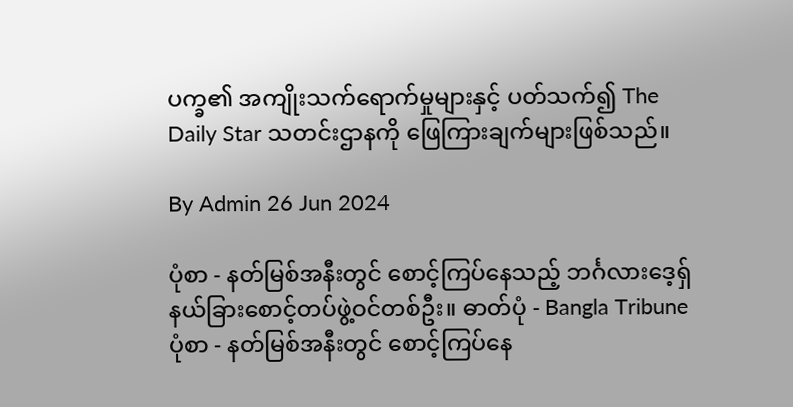ပက္ခ၏ အကျိုးသက်ရောက်မှုများနှင့် ပတ်သက်၍ The Daily Star သတင်းဌာနကို ဖြေကြားချက်များဖြစ်သည်။

By Admin 26 Jun 2024

ပုံစာ - နတ်မြစ်အနီးတွင် စောင့်ကြပ်နေသည့် ဘင်္ဂလားဒေ့ရှ် နယ်ခြားစောင့်တပ်ဖွဲ့ဝင်တစ်ဦး။ ဓာတ်ပုံ - Bangla Tribune
ပုံစာ - နတ်မြစ်အနီးတွင် စောင့်ကြပ်နေ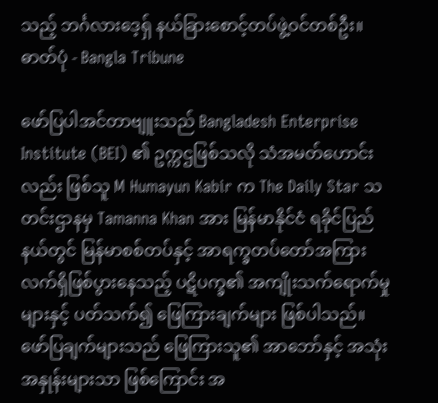သည့် ဘင်္ဂလားဒေ့ရှ် နယ်ခြားစောင့်တပ်ဖွဲ့ဝင်တစ်ဦး။ ဓာတ်ပုံ - Bangla Tribune

ဖော်ပြပါအင်တာဗျူးသည် Bangladesh Enterprise Institute (BEI) ၏ ဥက္ကဌဖြစ်သလို သံအမတ်ဟောင်းလည်း ဖြစ်သူ M Humayun Kabir က The Daily Star သတင်းဌာနမှ Tamanna Khan အား မြန်မာနိုင်ငံ ရခိုင်ပြည်နယ်တွင် မြန်မာစစ်တပ်နှင့် အာရက္ခတပ်တော်အကြား လက်ရှိဖြစ်ပွားနေသည့် ပဋိပက္ခ၏ အကျိုးသက်ရောက်မှုများနှင့် ပတ်သက်၍ ဖြေကြားချက်များ ဖြစ်ပါသည်။ ဖော်ပြချက်များသည် ဖြေကြားသူ၏ အာဘော်နှင့် အသုံးအနှုန်းများသာ ဖြစ်ကြောင်း အ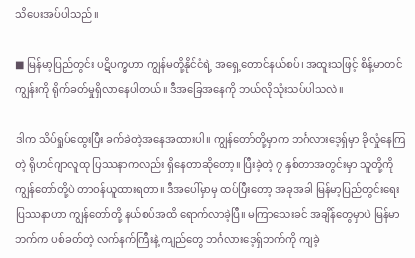သိပေးအပ်ပါသည်။

■ မြန်မာ့ပြည်တွင်း ပဋိပက္ခဟာ ကျွန်မတို့နိုင်ငံရဲ့ အရှေ့တောင်နယ်စပ်၊ အထူးသဖြင့် စိန့်မာတင်ကျွန်းကို ရိုက်ခတ်မှုရှိလာနေပါတယ်။ ဒီအခြေအနေကို ဘယ်လိုသုံးသပ်ပါသလဲ။

ဒါက သိပ်ရှုပ်ထွေးပြီး ခက်ခဲတဲ့အနေအထားပါ။ ကျွန်တော်တို့မှာက ဘင်္ဂလားဒေ့ရှ်မှာ ခိုလှုံနေကြတဲ့ ရိုဟင်ဂျာလူထု ပြဿနာကလည်း ရှိနေတာဆိုတော့။ ပြီးခဲ့တဲ့ ၇ နှစ်တာအတွင်းမှာ သူတို့ကို ကျွန်တော်တို့ပဲ တာဝန်ယူထားရတာ။ ဒီအပေါ်မှာမှ ထပ်ပြီးတော့ အခုအခါ မြန်မာ့ပြည်တွင်းရေး ပြဿနာဟာ ကျွန်တော်တို့ နယ်စပ်အထိ ရောက်လာခဲ့ပြီ။ မကြာသေးခင် အချိန်တွေမှာပဲ မြန်မာဘက်က ပစ်ခတ်တဲ့ လက်နက်ကြီးနဲ့ ကျည်တွေ ဘင်္ဂလားဒေ့ရှ်ဘက်ကို ကျခဲ့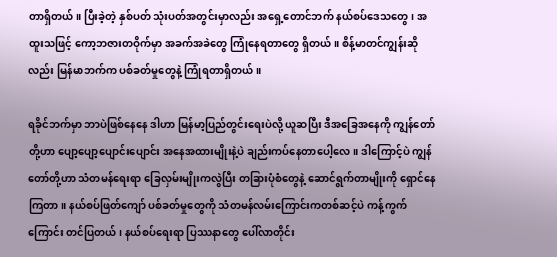တာရှိတယ်။ ပြီးခဲ့တဲ့ နှစ်ပတ် သုံးပတ်အတွင်းမှာလည်း အရှေ့တောင်ဘက် နယ်စပ်ဒေသတွေ၊ အထူးသဖြင့် ကော့ဘဇားတဝိုက်မှာ အခက်အခဲတွေ ကြုံနေရတာတွေ ရှိတယ်။ စိန့်မာတင်ကျွန်းဆိုလည်း မြန်မာဘက်က ပစ်ခတ်မှုတွေနဲ့ ကြုံရတာရှိတယ်။

ရခိုင်ဘက်မှာ ဘာပဲဖြစ်နေနေ ဒါဟာ မြန်မာ့ပြည်တွင်းရေးပဲလို့ ယူဆပြီး ဒီအခြေအနေကို ကျွန်တော်တို့ဟာ ပျော့ပျော့ပျောင်းပျောင်း အနေအထားမျိုးနဲ့ပဲ ချည်းကပ်နေတာပေါ့လေ။ ဒါကြောင့်ပဲ ကျွန်တော်တို့ဟာ သံတမန်ရေးရာ ခြေလှမ်းမျိုးကလွဲပြီး တခြားပုံစံတွေနဲ့ ဆောင်ရွက်တာမျိုးကို ရှောင်နေကြတာ။ နယ်စပ်ဖြတ်ကျော် ပစ်ခတ်မှုတွေကို သံတမန်လမ်းကြောင်းကတစ်ဆင့်ပဲ ကန့်ကွက်ကြောင်း တင်ပြတယ်၊ နယ်စပ်ရေးရာ ပြဿနာတွေ ပေါ်လာတိုင်း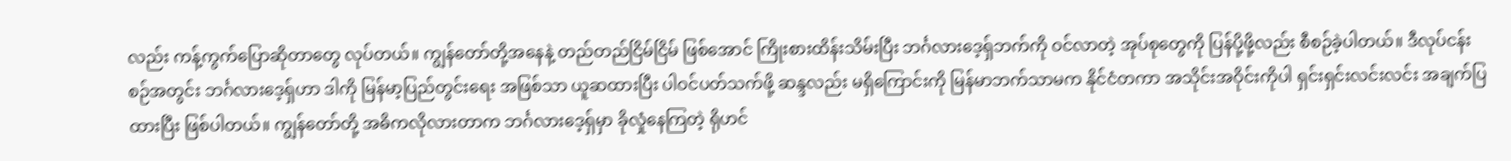လည်း ကန့်ကွက်ပြောဆိုတာတွေ လုပ်တယ်။ ကျွန်တော်တို့အနေနဲ့ တည်တည်ငြိမ်ငြိမ် ဖြစ်အောင် ကြိုးစားထိန်းသိမ်းပြီး ဘင်္ဂလားဒေ့ရှ်ဘက်ကို ဝင်လာတဲ့ အုပ်စုတွေကို ပြန်ပို့ဖို့လည်း စီစဉ်ခဲ့ပါတယ်။ ဒီလုပ်ငန်းစဉ်အတွင်း ဘင်္ဂလားဒေ့ရှ်ဟာ ဒါကို မြန်မာ့ပြည်တွင်းရေး အဖြစ်သာ ယူဆထားပြီး ပါဝင်ပတ်သက်ဖို့ ဆန္ဒလည်း မရှိကြောင်းကို မြန်မာဘက်သာမက နိုင်ငံတကာ အသိုင်းအဝိုင်းကိုပါ ရှင်းရှင်းလင်းလင်း အချက်ပြထားပြီး ဖြစ်ပါတယ်။ ကျွန်တော်တို့ အဓိကလိုလားတာက ဘင်္ဂလားဒေ့ရှ်မှာ ခိုလှုံနေကြတဲ့ ရိုဟင်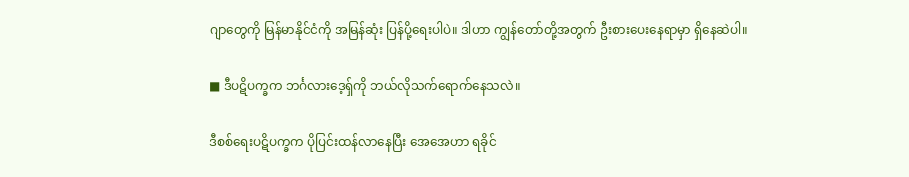ဂျာတွေကို မြန်မာနိုင်ငံကို အမြန်ဆုံး ပြန်ပို့ရေးပါပဲ။ ဒါဟာ ကျွန်တော်တို့အတွက် ဦးစားပေးနေရာမှာ ရှိနေဆဲပါ။

■ ဒီပဋိပက္ခက ဘင်္ဂလားဒေ့ရှ်ကို ဘယ်လိုသက်ရောက်နေသလဲ။

ဒီစစ်ရေးပဋိပက္ခက ပိုပြင်းထန်လာနေပြီး အေအေဟာ ရခိုင်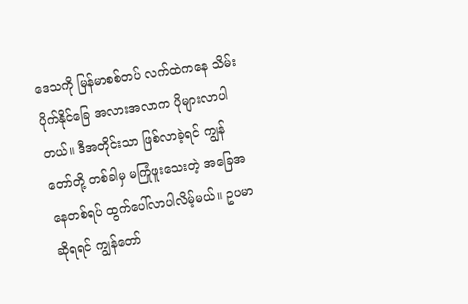ဒေသကို မြန်မာစစ်တပ် လက်ထဲကနေ သိမ်းပိုက်နိုင်ခြေ အလားအလာက ပိုများလာပါတယ်။ ဒီအတိုင်းသာ ဖြစ်လာခဲ့ရင် ကျွန်တော်တို့ တစ်ခါမှ မကြုံဖူးသေးတဲ့ အခြေအနေတစ်ရပ် ထွက်ပေါ်လာပါလိမ့်မယ်။ ဥပမာဆိုရရင် ကျွန်တော်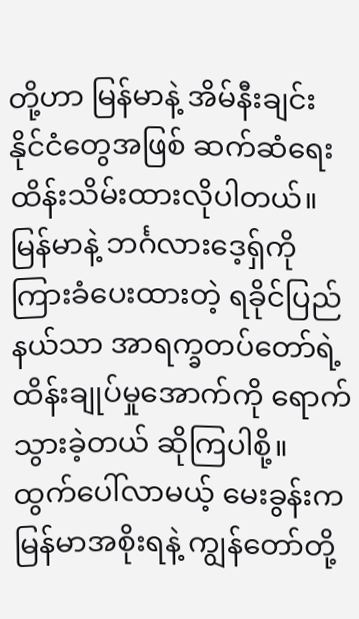တို့ဟာ မြန်မာနဲ့ အိမ်နီးချင်းနိုင်ငံတွေအဖြစ် ဆက်ဆံရေး ထိန်းသိမ်းထားလိုပါတယ်။ မြန်မာနဲ့ ဘင်္ဂလားဒေ့ရှ်ကို ကြားခံပေးထားတဲ့ ရခိုင်ပြည်နယ်သာ အာရက္ခတပ်တော်ရဲ့ ထိန်းချုပ်မှုအောက်ကို ရောက်သွားခဲ့တယ် ဆိုကြပါစို့။ ထွက်ပေါ်လာမယ့် မေးခွန်းက မြန်မာအစိုးရနဲ့ ကျွန်တော်တို့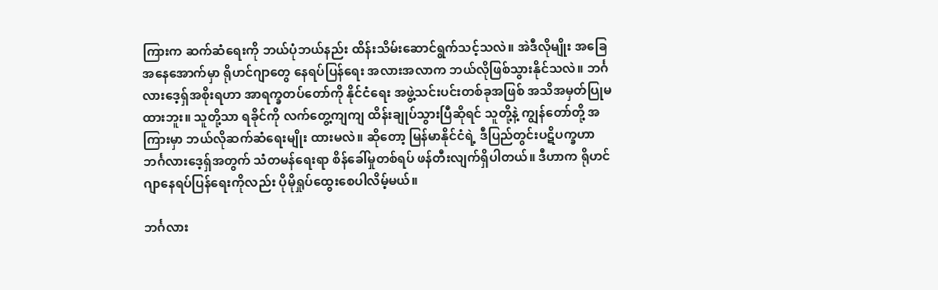ကြားက ဆက်ဆံရေးကို ဘယ်ပုံဘယ်နည်း ထိန်းသိမ်းဆောင်ရွက်သင့်သလဲ။ အဲဒီလိုမျိုး အခြေအနေအောက်မှာ ရိုဟင်ဂျာတွေ နေရပ်ပြန်ရေး အလားအလာက ဘယ်လိုဖြစ်သွားနိုင်သလဲ။ ဘင်္ဂလားဒေ့ရှ်အစိုးရဟာ အာရက္ခတပ်တော်ကို နိုင်ငံရေး အဖွဲ့သင်းပင်းတစ်ခုအဖြစ် အသိအမှတ်ပြုမထားဘူး။ သူတို့သာ ရခိုင်ကို လက်တွေ့ကျကျ ထိန်းချုပ်သွားပြီဆိုရင် သူတို့နဲ့ ကျွန်တော်တို့ အကြားမှာ ဘယ်လိုဆက်ဆံရေးမျိုး ထားမလဲ။ ဆိုတော့ မြန်မာနိုင်ငံရဲ့ ဒီပြည်တွင်းပဋိပက္ခဟာ  ဘင်္ဂလားဒေ့ရှ်အတွက် သံတမန်ရေးရာ စိန်ခေါ်မှုတစ်ရပ် ဖန်တီးလျက်ရှိပါတယ်။ ဒီဟာက ရိုဟင်ဂျာနေရပ်ပြန်ရေးကိုလည်း ပိုမိုရှုပ်ထွေးစေပါလိမ့်မယ်။

ဘင်္ဂလား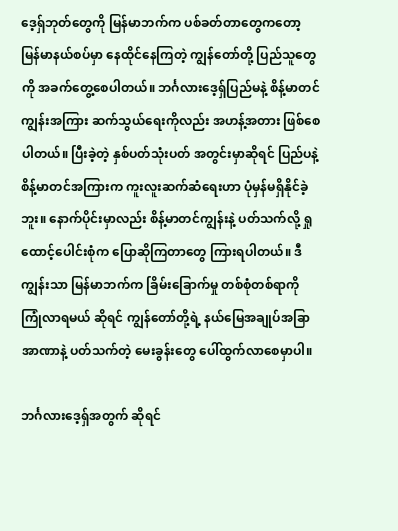ဒေ့ရှ်ဘုတ်တွေကို မြန်မာဘက်က ပစ်ခတ်တာတွေကတော့ မြန်မာနယ်စပ်မှာ နေထိုင်နေကြတဲ့ ကျွန်တော်တို့ ပြည်သူတွေကို အခက်တွေ့စေပါတယ်။ ဘင်္ဂလားဒေ့ရှ်ပြည်မနဲ့ စိန့်မာတင်ကျွန်းအကြား ဆက်သွယ်ရေးကိုလည်း အဟန့်အတား ဖြစ်စေပါတယ်။ ပြီးခဲ့တဲ့ နှစ်ပတ်သုံးပတ် အတွင်းမှာဆိုရင် ပြည်ပနဲ့ စိန့်မာတင်အကြားက ကူးလူးဆက်ဆံရေးဟာ ပုံမှန်မရှိနိုင်ခဲ့ဘူး။ နောက်ပိုင်းမှာလည်း စိန့်မာတင်ကျွန်းနဲ့ ပတ်သက်လို့ ရှုထောင့်ပေါင်းစုံက ပြောဆိုကြတာတွေ ကြားရပါတယ်။ ဒီကျွန်းသာ မြန်မာဘက်က ခြိမ်းခြောက်မှု တစ်စုံတစ်ရာကို ကြုံလာရမယ် ဆိုရင် ကျွန်တော်တို့ရဲ့ နယ်မြေအချုပ်အခြာအာဏာနဲ့ ပတ်သက်တဲ့ မေးခွန်းတွေ ပေါ်ထွက်လာစေမှာပါ။

ဘင်္ဂလားဒေ့ရှ်အတွက် ဆိုရင်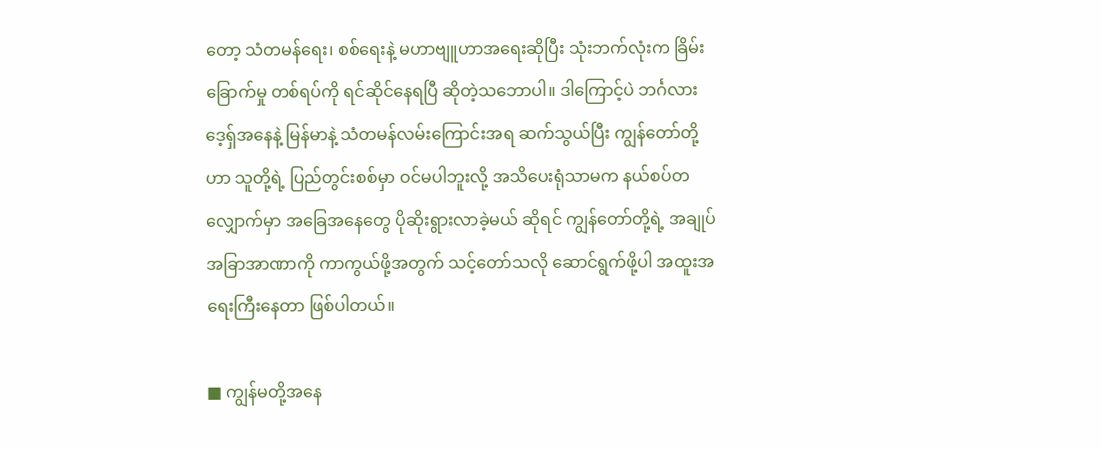တော့ သံတမန်ရေး၊ စစ်ရေးနဲ့ မဟာဗျူဟာအရေးဆိုပြီး သုံးဘက်လုံးက ခြိမ်းခြောက်မှု တစ်ရပ်ကို ရင်ဆိုင်နေရပြီ ဆိုတဲ့သဘောပါ။ ဒါကြောင့်ပဲ ဘင်္ဂလားဒေ့ရှ်အနေနဲ့ မြန်မာနဲ့ သံတမန်လမ်းကြောင်းအရ ဆက်သွယ်ပြီး ကျွန်တော်တို့ဟာ သူတို့ရဲ့ ပြည်တွင်းစစ်မှာ ဝင်မပါဘူးလို့ အသိပေးရုံသာမက နယ်စပ်တလျှောက်မှာ အခြေအနေတွေ ပိုဆိုးရွားလာခဲ့မယ် ဆိုရင် ကျွန်တော်တို့ရဲ့ အချုပ်အခြာအာဏာကို ကာကွယ်ဖို့အတွက် သင့်တော်သလို ဆောင်ရွက်ဖို့ပါ အထူးအရေးကြီးနေတာ ဖြစ်ပါတယ်။

■ ကျွန်မတို့အနေ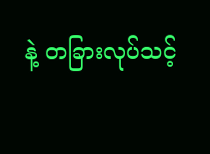နဲ့ တခြားလုပ်သင့်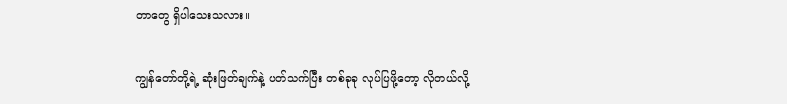တာတွေ ရှိပါသေးသလား။

ကျွန်တော်တို့ရဲ့ ဆုံးဖြတ်ချက်နဲ့ ပတ်သက်ပြီး တစ်ခုခု လုပ်ပြဖို့တော့ လိုတယ်လို့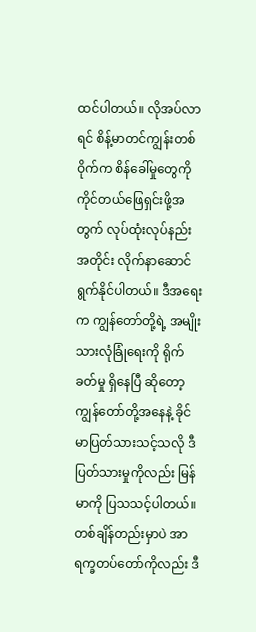ထင်ပါတယ်။ လိုအပ်လာရင် စိန့်မာတင်ကျွန်းတစ်ဝိုက်က စိန်ခေါ်မှုတွေကို ကိုင်တယ်ဖြေရှင်းဖို့အတွက် လုပ်ထုံးလုပ်နည်းအတိုင်း လိုက်နာဆောင်ရွက်နိုင်ပါတယ်။ ဒီအရေးက ကျွန်တော်တို့ရဲ့ အမျိုးသားလုံခြုံရေးကို ရိုက်ခတ်မှု ရှိနေပြီ ဆိုတော့ ကျွန်တော်တို့အနေနဲ့ ခိုင်မာပြတ်သားသင့်သလို ဒီပြတ်သားမှုကိုလည်း မြန်မာကို ပြသသင့်ပါတယ်။ တစ်ချိန်တည်းမှာပဲ အာရက္ခတပ်တော်ကိုလည်း ဒီ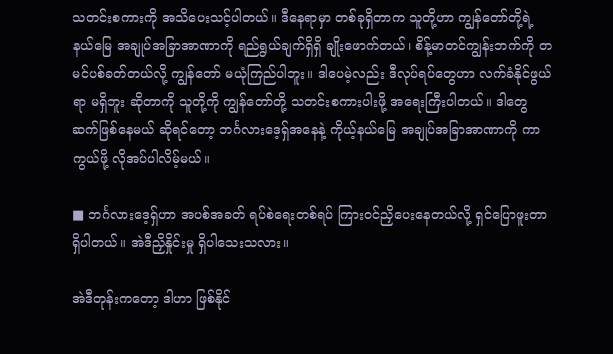သတင်းစကားကို အသိပေးသင့်ပါတယ်။ ဒီနေရာမှာ တစ်ခုရှိတာက သူတို့ဟာ ကျွန်တော်တို့ရဲ့ နယ်မြေ အချုပ်အခြာအာဏာကို ရည်ရွယ်ချက်ရှိရှိ ချိုးဖောက်တယ်၊ စိန့်မာတင်ကျွန်းဘက်ကို တမင်ပစ်ခတ်တယ်လို့ ကျွန်တော် မယုံကြည်ပါဘူး။ ဒါပေမဲ့လည်း ဒီလုပ်ရပ်တွေဟာ လက်ခံနိုင်ဖွယ်ရာ မရှိဘူး ဆိုတာကို သူတို့ကို ကျွန်တော်တို့ သတင်းစကားပါးဖို့ အရေးကြီးပါတယ်။ ဒါတွေ ဆက်ဖြစ်နေမယ် ဆိုရင်တော့ ဘင်္ဂလားဒေ့ရှ်အနေနဲ့ ကိုယ့်နယ်မြေ အချုပ်အခြာအာဏာကို ကာကွယ်ဖို့ လိုအပ်ပါလိမ့်မယ်။

■ ဘင်္ဂလားဒေ့ရှ်ဟာ အပစ်အခတ် ရပ်စဲရေးတစ်ရပ် ကြားဝင်ညှိပေးနေတယ်လို့ ရှင်ပြောဖူးတာ ရှိပါတယ်။ အဲဒီညှိနှိုင်းမှု ရှိပါသေးသလား။

အဲဒီတုန်းကတော့ ဒါဟာ ဖြစ်နိုင်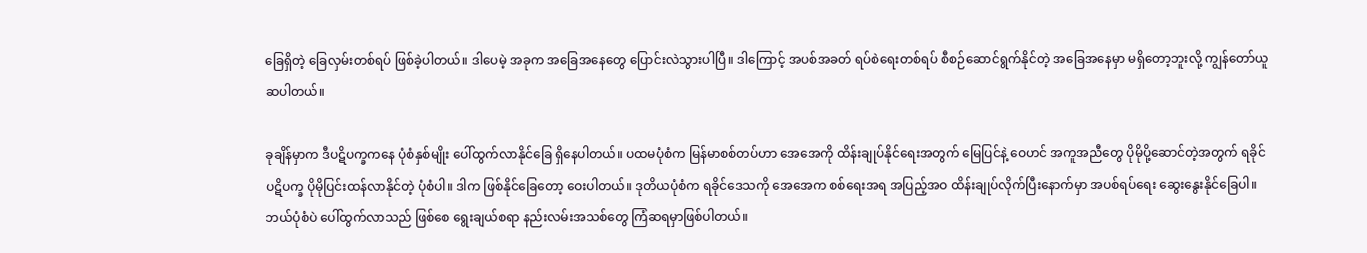ခြေရှိတဲ့ ခြေလှမ်းတစ်ရပ် ဖြစ်ခဲ့ပါတယ်။ ဒါပေမဲ့ အခုက အခြေအနေတွေ ပြောင်းလဲသွားပါပြီ။ ဒါကြောင့် အပစ်အခတ် ရပ်စဲရေးတစ်ရပ် စီစဉ်ဆောင်ရွက်နိုင်တဲ့ အခြေအနေမှာ မရှိတော့ဘူးလို့ ကျွန်တော်ယူဆပါတယ်။

ခုချိန်မှာက ဒီပဋိပက္ခကနေ ပုံစံနှစ်မျိုး ပေါ်ထွက်လာနိုင်ခြေ ရှိနေပါတယ်။ ပထမပုံစံက မြန်မာစစ်တပ်ဟာ အေအေကို ထိန်းချုပ်နိုင်ရေးအတွက် မြေပြင်နဲ့ ဝေဟင် အကူအညီတွေ ပိုမိုပို့ဆောင်တဲ့အတွက် ရခိုင်ပဋိပက္ခ ပိုမိုပြင်းထန်လာနိုင်တဲ့ ပုံစံပါ။ ဒါက ဖြစ်နိုင်ခြေတော့ ဝေးပါတယ်။ ဒုတိယပုံစံက ရခိုင်ဒေသကို အေအေက စစ်ရေးအရ အပြည့်အဝ ထိန်းချုပ်လိုက်ပြီးနောက်မှာ အပစ်ရပ်ရေး ဆွေးနွေးနိုင်ခြေပါ။ ဘယ်ပုံစံပဲ ပေါ်ထွက်လာသည် ဖြစ်စေ ရွေးချယ်စရာ နည်းလမ်းအသစ်တွေ ကြံဆရမှာဖြစ်ပါတယ်။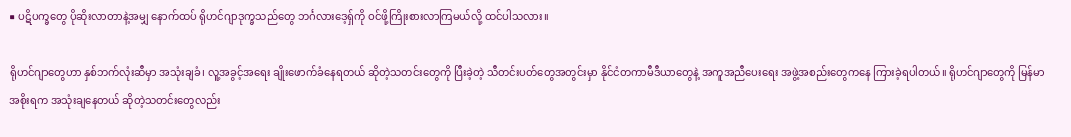■ ပဋိပက္ခတွေ ပိုဆိုးလာတာနဲ့အမျှ နောက်ထပ် ရိုဟင်ဂျာဒုက္ခသည်တွေ ဘင်္ဂလားဒေ့ရှ်ကို ဝင်ဖို့ကြိုးစားလာကြမယ်လို့ ထင်ပါသလား။

ရိုဟင်ဂျာတွေဟာ နှစ်ဘက်လုံးဆီမှာ အသုံးချခံ၊ လူ့အခွင့်အရေး ချိုးဖောက်ခံနေရတယ် ဆိုတဲ့သတင်းတွေကို ပြီးခဲ့တဲ့ သီတင်းပတ်တွေအတွင်းမှာ နိုင်ငံတကာမီဒီယာတွေနဲ့ အကူအညီပေးရေး အဖွဲ့အစည်းတွေကနေ ကြားခဲ့ရပါတယ်။ ရိုဟင်ဂျာတွေကို မြန်မာအစိုးရက အသုံးချနေတယ် ဆိုတဲ့သတင်းတွေလည်း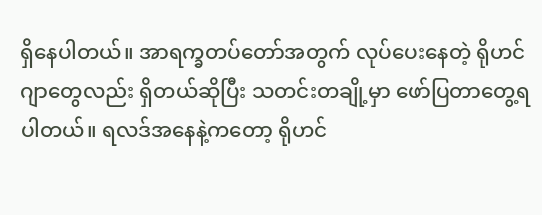ရှိနေပါတယ်။ အာရက္ခတပ်တော်အတွက် လုပ်ပေးနေတဲ့ ရိုဟင်ဂျာတွေလည်း ရှိတယ်ဆိုပြီး သတင်းတချို့မှာ ဖော်ပြတာတွေ့ရပါတယ်။ ရလဒ်အနေနဲ့ကတော့ ရိုဟင်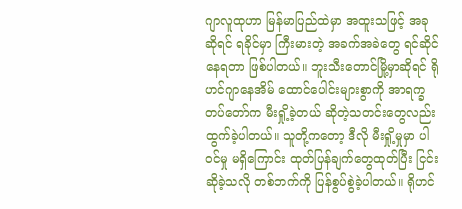ဂျာလူထုဟာ မြန်မာပြည်ထဲမှာ အထူးသဖြင့် အခုဆိုရင် ရခိုင်မှာ ကြီးမားတဲ့ အခက်အခဲတွေ ရင်ဆိုင်နေရတာ ဖြစ်ပါတယ်။ ဘူးသီးတောင်မြို့မှာဆိုရင် ရိုဟင်ဂျာနေအိမ် ထောင်ပေါင်းများစွာကို အာရက္ခတပ်တော်က မီးရှို့ခဲ့တယ် ဆိုတဲ့သတင်းတွေလည်း ထွက်ခဲ့ပါတယ်။ သူတို့ကတော့ ဒီလို မီးရှို့မှုမှာ ပါဝင်မှု မရှိကြောင်း ထုတ်ပြန်ချက်တွေထုတ်ပြီး ငြင်းဆိုခဲ့သလို တစ်ဘက်ကို ပြန်စွပ်စွဲခဲ့ပါတယ်။ ရိုဟင်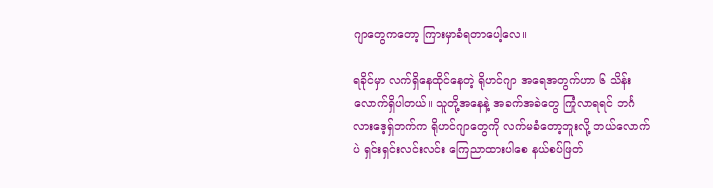ဂျာတွေကတော့ ကြားမှာခံရတာပေါ့လေ။

ရခိုင်မှာ လက်ရှိနေထိုင်နေတဲ့ ရိုဟင်ဂျာ အရေအတွက်ဟာ ၆ သိန်းလောက်ရှိပါတယ်။ သူတို့အနေနဲ့ အခက်အခဲတွေ ကြုံလာရရင် ဘင်္ဂလားဒေ့ရှ်ဘက်က ရိုဟင်ဂျာတွေကို လက်မခံတော့ဘူးလို့ ဘယ်လောက်ပဲ ရှင်းရှင်းလင်းလင်း ကြေညာထားပါစေ နယ်စပ်ဖြတ်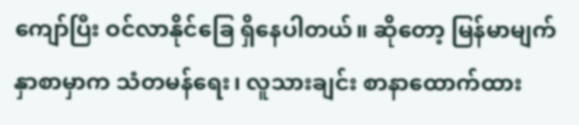ကျော်ပြီး ဝင်လာနိုင်ခြေ ရှိနေပါတယ်။ ဆိုတော့ မြန်မာမျက်နှာစာမှာက သံတမန်ရေး၊ လူသားချင်း စာနာထောက်ထား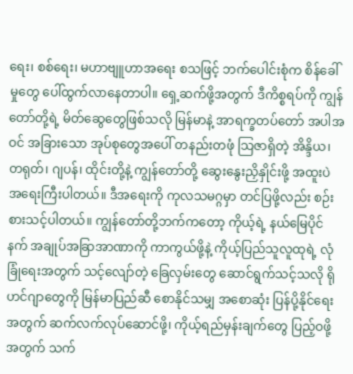ရေး၊ စစ်ရေး၊ မဟာဗျူဟာအရေး စသဖြင့် ဘက်ပေါင်းစုံက စိန်ခေါ်မှုတွေ ပေါ်ထွက်လာနေတာပါ။ ရှေ့ဆက်ဖို့အတွက် ဒီကိစ္စရပ်ကို ကျွန်တော်တို့ရဲ့ မိတ်ဆွေတွေဖြစ်သလို မြန်မာနဲ့ အာရက္ခတပ်တော် အပါအဝင် အခြားသော အုပ်စုတွေအပေါ် တနည်းတဖုံ သြဇာရှိတဲ့ အိန္ဒိယ၊ တရုတ်၊ ဂျပန်၊ ထိုင်းတို့နဲ့ ကျွန်တော်တို့ ဆွေးနွေးညှိနှိုင်းဖို့ အထူးပဲ အရေးကြီးပါတယ်။ ဒီအရေးကို ကုလသမဂ္ဂမှာ တင်ပြဖို့လည်း စဉ်းစားသင့်ပါတယ်။ ကျွန်တော်တို့ဘက်ကတော့ ကိုယ့်ရဲ့ နယ်မြေပိုင်နက် အချုပ်အခြာအာဏာကို ကာကွယ်ဖို့နဲ့ ကိုယ့်ပြည်သူလူထုရဲ့ လုံခြုံရေးအတွက် သင့်လျော်တဲ့ ခြေလှမ်းတွေ ဆောင်ရွက်သင့်သလို ရိုဟင်ဂျာတွေကို မြန်မာပြည်ဆီ စောနိုင်သမျှ အစောဆုံး ပြန်ပို့နိုင်ရေးအတွက် ဆက်လက်လုပ်ဆောင်ဖို့၊ ကိုယ့်ရည်မှန်းချက်တွေ ပြည့်ဝဖို့အတွက် သက်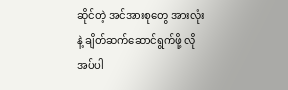ဆိုင်တဲ့ အင်အားစုတွေ အားလုံးနဲ့ ချိတ်ဆက်ဆောင်ရွက်ဖို့ လိုအပ်ပါ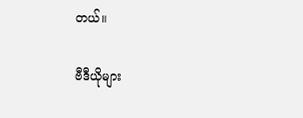တယ်။

ဗီဒီယိုများ